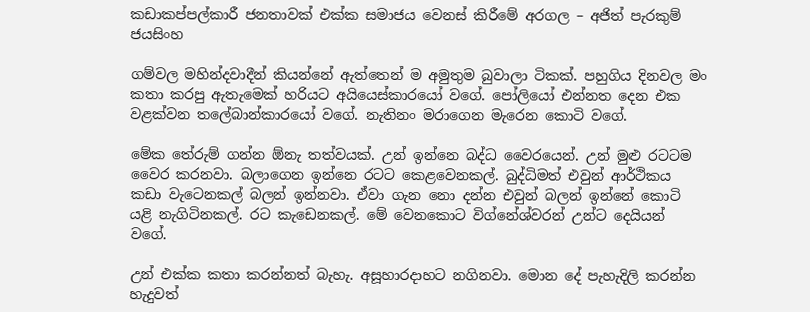කඩාකප්පල්කාරී ජනතාවක් එක්ක සමාජය වෙනස් කිරීමේ අරගල – අජිත් පැරකුම් ජයසිංහ

ගම්වල මහින්දවාදීන් කියන්නේ ඇත්තෙන් ම අමුතුම බුවාලා ටිකක්. පහුගිය දිනවල මං කතා කරපු ඇතැමෙක් හරියට අයියෙස්කාරයෝ වගේ. පෝලියෝ එන්නත දෙන එක වළක්වන තලේබාන්කාරයෝ වගේ. නැතිනං මරාගෙන මැරෙන කොටි වගේ.

මේක තේරුම් ගන්න ඕනැ තත්වයක්. උන් ඉන්නෙ බද්ධ වෛරයෙන්. උන් මුළු රටටම වෛර කරනවා. බලාගෙන ඉන්නෙ රටට කෙළවෙනකල්. බුද්ධිමත් එවුන් ආර්ථිකය කඩා වැටෙනකල් බලන් ඉන්නවා. ඒවා ගැන නො දන්න එවුන් බලන් ඉන්නේ කොටි යළි නැගිටිනකල්. රට කැඩෙනකල්. මේ වෙනකොට විග්නේශ්වරන් උන්ට දෙයියන් වගේ.

උන් එක්ක කතා කරන්නත් බැහැ. අසූහාරදාහට නගිනවා. මොන දේ පැහැදිලි කරන්න හැදුවත්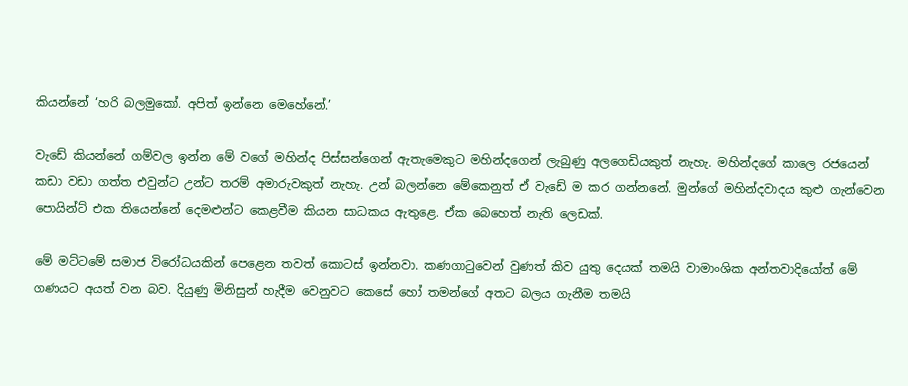කියන්නේ ‘හරි බලමුකෝ. අපිත් ඉන්නෙ මෙහේනේ.’

වැඩේ කියන්නේ ගම්වල ඉන්න මේ වගේ මහින්ද පිස්සන්ගෙන් ඇතැමෙකුට මහින්දගෙන් ලැබුණු අලගෙඩියකුත් නැහැ. මහින්දගේ කාලෙ රජයෙන් කඩා වඩා ගත්ත එවුන්ට උන්ට තරම් අමාරුවකුත් නැහැ. උන් බලන්නෙ මේකෙනුත් ඒ වැඩේ ම කර ගන්නනේ. මුන්ගේ මහින්දවාදය කුළු ගැන්වෙන පොයින්ට් එක තියෙන්නේ දෙමළුන්ට කෙළවීම කියන සාධකය ඇතුළෙ. ඒක බෙහෙත් නැති ලෙඩක්.

මේ මට්ටමේ සමාජ විරෝධයකින් පෙළෙන තවත් කොටස් ඉන්නවා. කණගාටුවෙන් වුණත් කිව යුතු දෙයක් තමයි වාමාංශික අන්තවාදියෝත් මේ ගණයට අයත් වන බව. දියුණු මිනිසුන් හැදීම වෙනුවට කෙසේ හෝ තමන්ගේ අතට බලය ගැනීම තමයි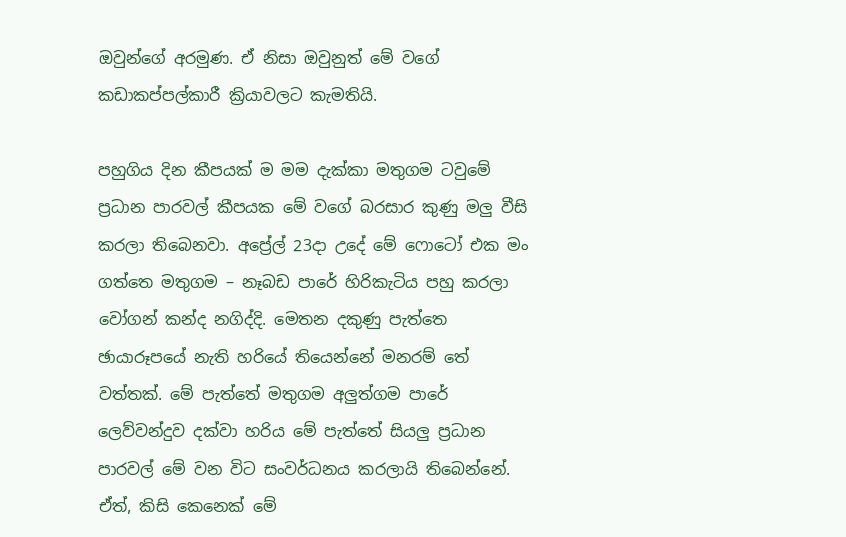ඔවුන්ගේ අරමුණ. ඒ නිසා ඔවුනුත් මේ වගේ කඩාකප්පල්කාරී ක්‍රියාවලට කැමතියි.

පහුගිය දින කීපයක් ම මම දැක්කා මතුගම ටවුමේ ප්‍රධාන පාරවල් කීපයක මේ වගේ බරසාර කුණු මලු වීසි කරලා තිබෙනවා. අප්‍රේල් 23දා උදේ මේ ෆොටෝ එක මං ගත්තෙ මතුගම – නෑබඩ පාරේ හිරිකැටිය පහු කරලා වෝගන් කන්ද නගිද්දි. මෙතන දකුණු පැත්තෙ ඡායාරූපයේ නැති හරියේ තියෙන්නේ මනරම් තේ වත්තක්. මේ පැත්තේ මතුගම අලුත්ගම පාරේ ලෙව්වන්දුව දක්වා හරිය මේ පැත්තේ සියලු ප්‍රධාන පාරවල් මේ වන විට සංවර්ධනය කරලායි තිබෙන්නේ. ඒත්, කිසි කෙනෙක් මේ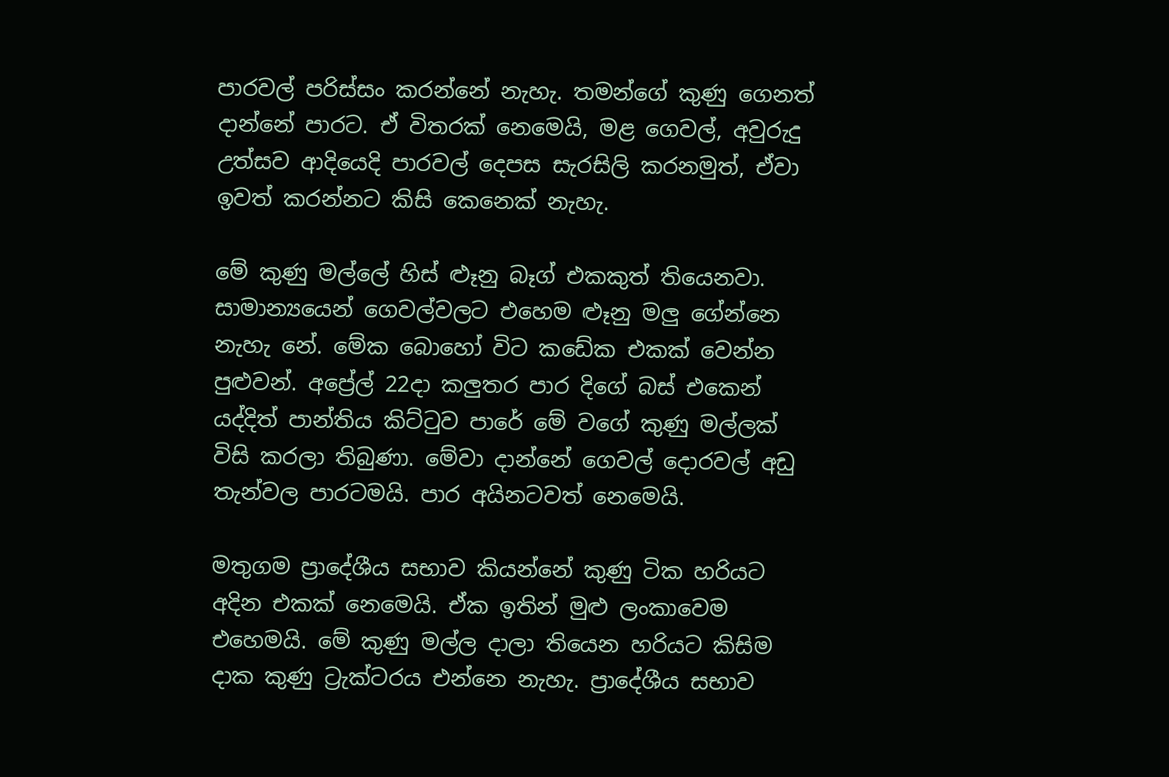පාරවල් පරිස්සං කරන්නේ නැහැ. තමන්ගේ කුණු ගෙනත් දාන්නේ පාරට. ඒ විතරක් නෙමෙයි, මළ ගෙවල්, අවුරුදු උත්සව ආදියෙදි පාරවල් දෙපස සැරසිලි කරනමුත්, ඒවා ඉවත් කරන්නට කිසි කෙනෙක් නැහැ.

මේ කුණු මල්ලේ හිස් ළූනු බෑග් එකකුත් තියෙනවා. සාමාන්‍යයෙන් ගෙවල්වලට එහෙම ළූනු මලු ගේන්නෙ නැහැ නේ. මේක බොහෝ විට කඩේක එකක් වෙන්න පුළුවන්. අප්‍රේල් 22දා කලුතර පාර දිගේ බස් එකෙන් යද්දිත් පාන්තිය කිට්ටුව පාරේ මේ වගේ කුණු මල්ලක් විසි කරලා තිබුණා. මේවා දාන්නේ ගෙවල් දොරවල් අඩු තැන්වල පාරටමයි. පාර අයිනටවත් නෙමෙයි.

මතුගම ප්‍රාදේශීය සභාව කියන්නේ කුණු ටික හරියට අදින එකක් නෙමෙයි. ඒක ඉතින් මුළු ලංකාවෙම එහෙමයි. මේ කුණු මල්ල දාලා තියෙන හරියට කිසිම දාක කුණු ට්‍රැක්ටරය එන්නෙ නැහැ. ප්‍රාදේශීය සභාව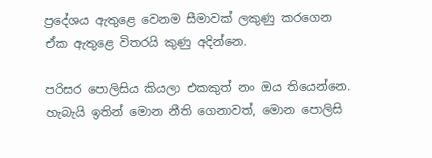ප්‍රදේශය ඇතුළෙ වෙනම සීමාවක් ලකුණු කරගෙන ඒක ඇතුළෙ විතරයි කුණු අදින්නෙ.

පරිසර පොලිසිය කියලා එකකුත් නං ඔය තියෙන්නෙ. හැබැයි ඉතින් මොන නීති ගෙනාවත්, මොන පොලිසි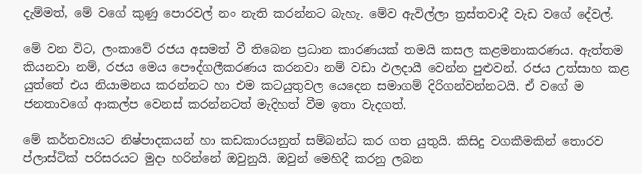දැම්මත්, මේ වගේ කුණු පොරවල් නං නැති කරන්නට බැහැ. මේව ඇවිල්ලා ත්‍රස්තවාදී වැඩ වගේ දේවල්.

මේ වන විට, ලංකාවේ රජය අසමත් වී තිබෙන ප්‍රධාන කාරණයක් තමයි කසල කළමනාකරණය. ඇත්තම කියනවා නම්, රජය මෙය පෞද්ගලීකරණය කරනවා නම් වඩා ඵලදායී වෙන්න පුළුවන්. රජය උත්සාහ කළ යුත්තේ එය නියාමනය කරන්නට හා එම කටයුතුවල යෙදෙන සමාගම් දිරිගන්වන්නටයි. ඒ වගේ ම ජනතාවගේ ආකල්ප වෙනස් කරන්නටත් මැදිහත් වීම ඉතා වැදගත්.

මේ කර්තව්‍යයට නිෂ්පාදකයන් හා කඩකාරයනුත් සම්බන්ධ කර ගත යුතුයි. කිසිදු වගකීමකින් තොරව ප්ලාස්ටික් පරිසරයට මුදා හරින්නේ ඔවුනුයි. ඔවුන් මෙහිදී කරනු ලබන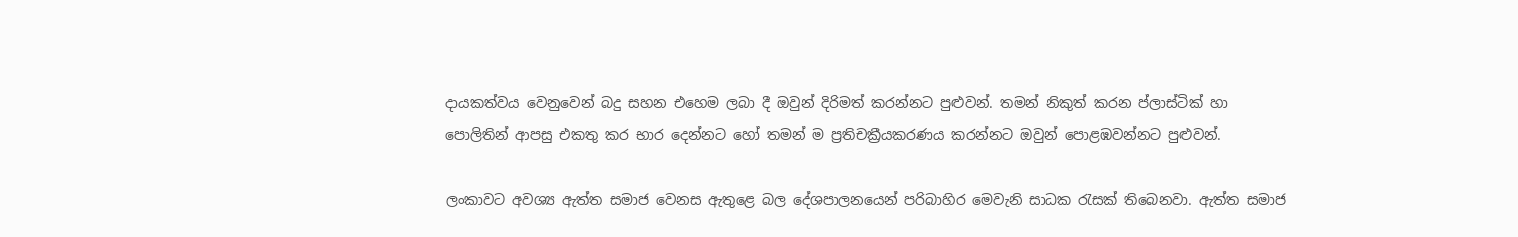දායකත්වය වෙනුවෙන් බදු සහන එහෙම ලබා දී ඔවුන් දිරිමත් කරන්නට පුළුවන්. තමන් නිකුත් කරන ප්ලාස්ටික් හා පොලිතින් ආපසු එකතු කර භාර දෙන්නට හෝ තමන් ම ප්‍රතිචක්‍රීයකරණය කරන්නට ඔවුන් පොළඹවන්නට පුළුවන්.

ලංකාවට අවශ්‍ය ඇත්ත සමාජ වෙනස ඇතුළෙ බල දේශපාලනයෙන් පරිබාහිර මෙවැනි සාධක රැසක් තිබෙනවා. ඇත්ත සමාජ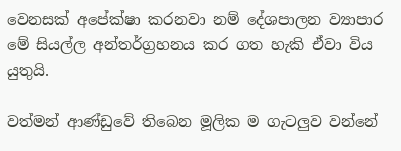වෙනසක් අපේක්ෂා කරනවා නම් දේශපාලන ව්‍යාපාර මේ සියල්ල අන්තර්ග්‍රහනය කර ගත හැකි ඒවා විය යුතුයි.

වත්මන් ආණ්ඩුවේ තිබෙන මූලික ම ගැටලුව වන්නේ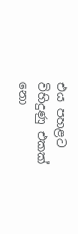එය පහළට විහිදුණු එකක් නො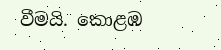වීමයි. කොළඹ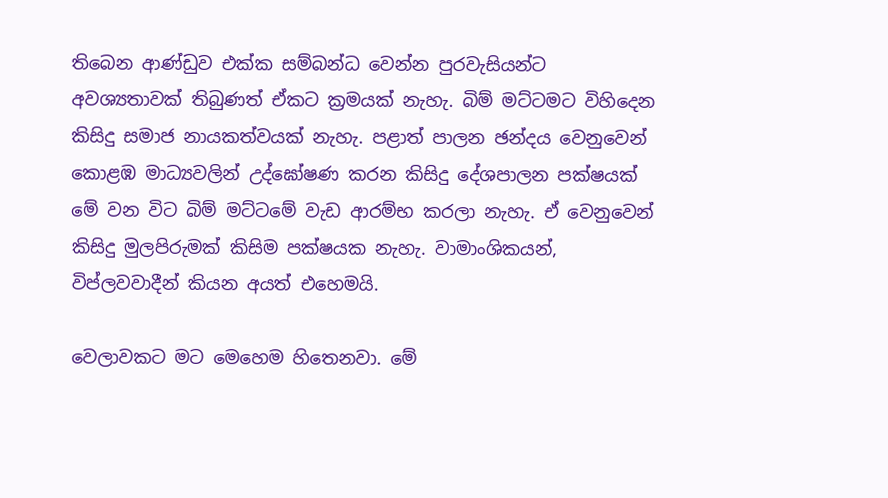තිබෙන ආණ්ඩුව එක්ක සම්බන්ධ වෙන්න පුරවැසියන්ට අවශ්‍යතාවක් තිබුණත් ඒකට ක්‍රමයක් නැහැ. බිම් මට්ටමට විහිදෙන කිසිදු සමාජ නායකත්වයක් නැහැ. පළාත් පාලන ඡන්දය වෙනුවෙන් කොළඹ මාධ්‍යවලින් උද්ඝෝෂණ කරන කිසිදු දේශපාලන පක්ෂයක් මේ වන විට බිම් මට්ටමේ වැඩ ආරම්භ කරලා නැහැ. ඒ වෙනුවෙන් කිසිදු මුලපිරුමක් කිසිම පක්ෂයක නැහැ. වාමාංශිකයන්, විප්ලවවාදීන් කියන අයත් එහෙමයි.

වෙලාවකට මට මෙහෙම හිතෙනවා. මේ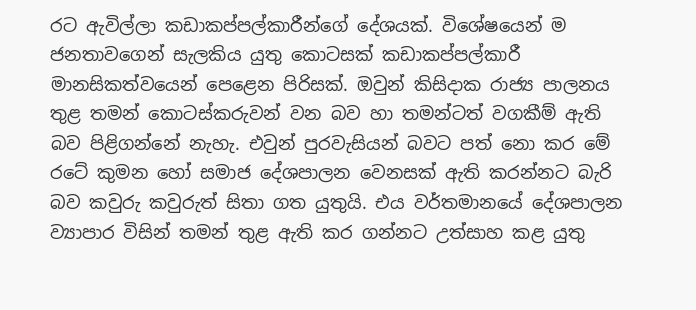රට ඇවිල්ලා කඩාකප්පල්කාරීන්ගේ දේශයක්. විශේෂයෙන් ම ජනතාවගෙන් සැලකිය යුතු කොටසක් කඩාකප්පල්කාරී මානසිකත්වයෙන් පෙළෙන පිරිසක්. ඔවුන් කිසිදාක රාජ්‍ය පාලනය තුළ තමන් කොටස්කරුවන් වන බව හා තමන්ටත් වගකීම් ඇති බව පිළිගන්නේ නැහැ. එවුන් පුරවැසියන් බවට පත් නො කර මේ රටේ කුමන හෝ සමාජ දේශපාලන වෙනසක් ඇති කරන්නට බැරි බව කවුරු කවුරුත් සිතා ගත යුතුයි. එය වර්තමානයේ දේශපාලන ව්‍යාපාර විසින් තමන් තුළ ඇති කර ගන්නට උත්සාහ කළ යුතු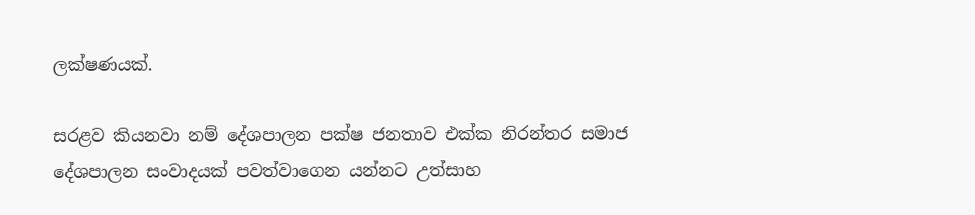ලක්ෂණයක්.

සරළව කියනවා නම් දේශපාලන පක්ෂ ජනතාව එක්ක නිරන්තර සමාජ දේශපාලන සංවාදයක් පවත්වාගෙන යන්නට උත්සාහ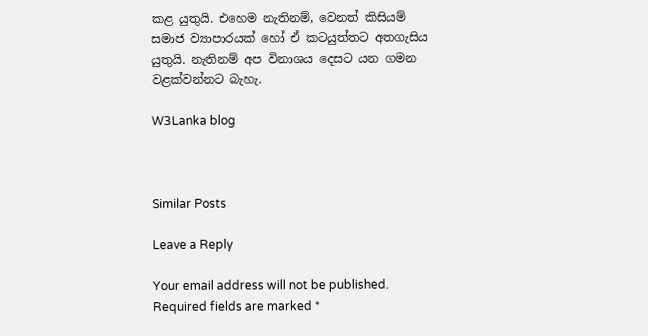කළ යුතුයි. එහෙම නැතිනම්, වෙනත් කිසියම් සමාජ ව්‍යාපාරයක් හෝ ඒ කටයුත්තට අතගැසිය යුතුයි. නැතිනම් අප විනාශය දෙසට යන ගමන වළක්වන්නට බැහැ.

W3Lanka blog



Similar Posts

Leave a Reply

Your email address will not be published. Required fields are marked *